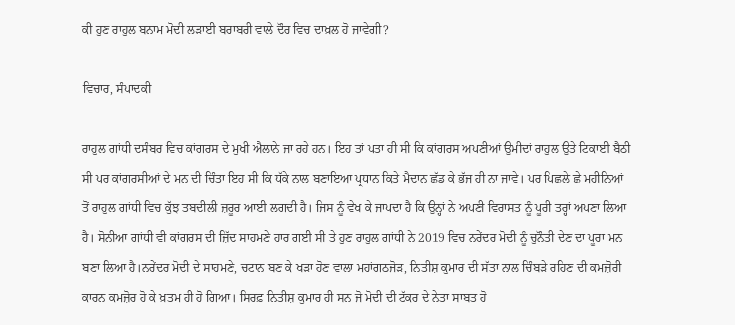ਕੀ ਹੁਣ ਰਾਹੁਲ ਬਨਾਮ ਮੋਦੀ ਲੜਾਈ ਬਰਾਬਰੀ ਵਾਲੇ ਦੌਰ ਵਿਚ ਦਾਖ਼ਲ ਹੋ ਜਾਵੇਗੀ?

ਵਿਚਾਰ, ਸੰਪਾਦਕੀ

ਰਾਹੁਲ ਗਾਂਧੀ ਦਸੰਬਰ ਵਿਚ ਕਾਂਗਰਸ ਦੇ ਮੁਖੀ ਐਲਾਨੇ ਜਾ ਰਹੇ ਹਨ। ਇਹ ਤਾਂ ਪਤਾ ਹੀ ਸੀ ਕਿ ਕਾਂਗਰਸ ਅਪਣੀਆਂ ਉਮੀਦਾਂ ਰਾਹੁਲ ਉਤੇ ਟਿਕਾਈ ਬੈਠੀ ਸੀ ਪਰ ਕਾਂਗਰਸੀਆਂ ਦੇ ਮਨ ਦੀ ਚਿੰਤਾ ਇਹ ਸੀ ਕਿ ਧੱਕੇ ਨਾਲ ਬਣਾਇਆ ਪ੍ਰਧਾਨ ਕਿਤੇ ਮੈਦਾਨ ਛੱਡ ਕੇ ਭੱਜ ਹੀ ਨਾ ਜਾਵੇ। ਪਰ ਪਿਛਲੇ ਛੇ ਮਹੀਨਿਆਂ ਤੋਂ ਰਾਹੁਲ ਗਾਂਧੀ ਵਿਚ ਕੁੱਝ ਤਬਦੀਲੀ ਜ਼ਰੂਰ ਆਈ ਲਗਦੀ ਹੈ। ਜਿਸ ਨੂੰ ਵੇਖ ਕੇ ਜਾਪਦਾ ਹੈ ਕਿ ਉਨ੍ਹਾਂ ਨੇ ਅਪਣੀ ਵਿਰਾਸਤ ਨੂੰ ਪੂਰੀ ਤਰ੍ਹਾਂ ਅਪਣਾ ਲਿਆ ਹੈ। ਸੋਨੀਆ ਗਾਂਧੀ ਵੀ ਕਾਂਗਰਸ ਦੀ ਜ਼ਿੱਦ ਸਾਹਮਣੇ ਹਾਰ ਗਈ ਸੀ ਤੇ ਹੁਣ ਰਾਹੁਲ ਗਾਂਧੀ ਨੇ 2019 ਵਿਚ ਨਰੇਂਦਰ ਮੋਦੀ ਨੂੰ ਚੁਨੌਤੀ ਦੇਣ ਦਾ ਪੂਰਾ ਮਨ ਬਣਾ ਲਿਆ ਹੈ।ਨਰੇਂਦਰ ਮੋਦੀ ਦੇ ਸਾਹਮਣੇ, ਚਟਾਨ ਬਣ ਕੇ ਖੜਾ ਹੋਣ ਵਾਲਾ ਮਹਾਂਗਠਜੋੜ, ਨਿਤੀਸ਼ ਕੁਮਾਰ ਦੀ ਸੱਤਾ ਨਾਲ ਚਿੰਬੜੇ ਰਹਿਣ ਦੀ ਕਮਜ਼ੋਰੀ ਕਾਰਨ ਕਮਜ਼ੋਰ ਹੋ ਕੇ ਖ਼ਤਮ ਹੀ ਹੋ ਗਿਆ। ਸਿਰਫ਼ ਨਿਤੀਸ਼ ਕੁਮਾਰ ਹੀ ਸਨ ਜੋ ਮੋਦੀ ਦੀ ਟੱਕਰ ਦੇ ਨੇਤਾ ਸਾਬਤ ਹੋ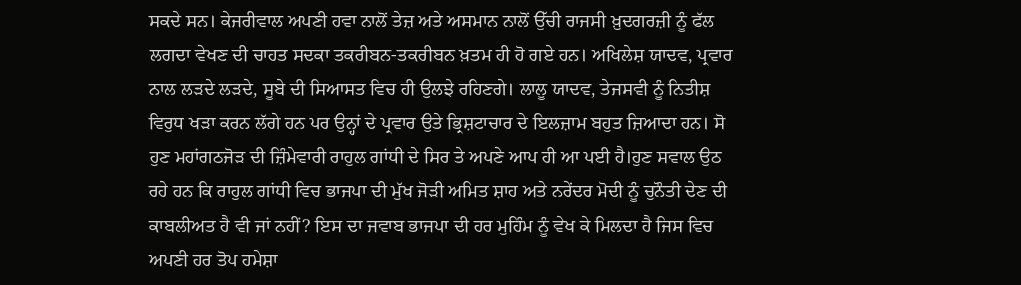ਸਕਦੇ ਸਨ। ਕੇਜਰੀਵਾਲ ਅਪਣੀ ਹਵਾ ਨਾਲੋਂ ਤੇਜ਼ ਅਤੇ ਅਸਮਾਨ ਨਾਲੋਂ ਉੱਚੀ ਰਾਜਸੀ ਖ਼ੁਦਗਰਜ਼ੀ ਨੂੰ ਫੱਲ ਲਗਦਾ ਵੇਖਣ ਦੀ ਚਾਹਤ ਸਦਕਾ ਤਕਰੀਬਨ-ਤਕਰੀਬਨ ਖ਼ਤਮ ਹੀ ਹੋ ਗਏ ਹਨ। ਅਖਿਲੇਸ਼ ਯਾਦਵ, ਪ੍ਰਵਾਰ ਨਾਲ ਲੜਦੇ ਲੜਦੇ, ਸੂਬੇ ਦੀ ਸਿਆਸਤ ਵਿਚ ਹੀ ਉਲਝੇ ਰਹਿਣਗੇ। ਲਾਲੂ ਯਾਦਵ, ਤੇਜਸਵੀ ਨੂੰ ਨਿਤੀਸ਼ ਵਿਰੁਧ ਖੜਾ ਕਰਨ ਲੱਗੇ ਹਨ ਪਰ ਉਨ੍ਹਾਂ ਦੇ ਪ੍ਰਵਾਰ ਉਤੇ ਭ੍ਰਿਸ਼ਟਾਚਾਰ ਦੇ ਇਲਜ਼ਾਮ ਬਹੁਤ ਜ਼ਿਆਦਾ ਹਨ। ਸੋ ਹੁਣ ਮਹਾਂਗਠਜੋੜ ਦੀ ਜ਼ਿੰਮੇਵਾਰੀ ਰਾਹੁਲ ਗਾਂਧੀ ਦੇ ਸਿਰ ਤੇ ਅਪਣੇ ਆਪ ਹੀ ਆ ਪਈ ਹੈ।ਹੁਣ ਸਵਾਲ ਉਠ ਰਹੇ ਹਨ ਕਿ ਰਾਹੁਲ ਗਾਂਧੀ ਵਿਚ ਭਾਜਪਾ ਦੀ ਮੁੱਖ ਜੋੜੀ ਅਮਿਤ ਸ਼ਾਹ ਅਤੇ ਨਰੇਂਦਰ ਮੋਦੀ ਨੂੰ ਚੁਨੌਤੀ ਦੇਣ ਦੀ ਕਾਬਲੀਅਤ ਹੈ ਵੀ ਜਾਂ ਨਹੀਂ? ਇਸ ਦਾ ਜਵਾਬ ਭਾਜਪਾ ਦੀ ਹਰ ਮੁਹਿੰਮ ਨੂੰ ਵੇਖ ਕੇ ਮਿਲਦਾ ਹੈ ਜਿਸ ਵਿਚ ਅਪਣੀ ਹਰ ਤੋਪ ਹਮੇਸ਼ਾ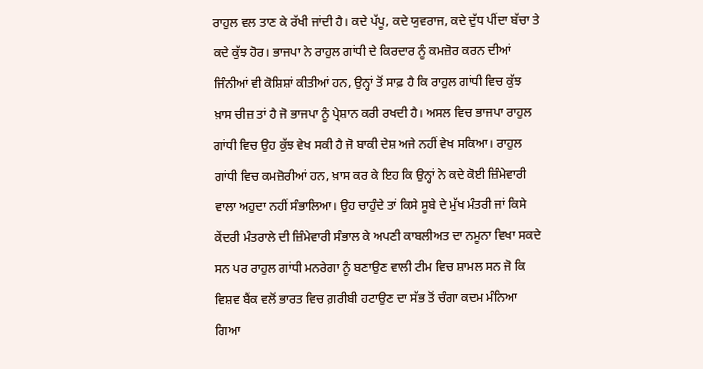ਰਾਹੁਲ ਵਲ ਤਾਣ ਕੇ ਰੱਖੀ ਜਾਂਦੀ ਹੈ। ਕਦੇ ਪੱਪੂ, ਕਦੇ ਯੁਵਰਾਜ, ਕਦੇ ਦੁੱਧ ਪੀਂਦਾ ਬੱਚਾ ਤੇ ਕਦੇ ਕੁੱਝ ਹੋਰ। ਭਾਜਪਾ ਨੇ ਰਾਹੁਲ ਗਾਂਧੀ ਦੇ ਕਿਰਦਾਰ ਨੂੰ ਕਮਜ਼ੋਰ ਕਰਨ ਦੀਆਂ ਜਿੰਨੀਆਂ ਵੀ ਕੋਸ਼ਿਸ਼ਾਂ ਕੀਤੀਆਂ ਹਨ, ਉਨ੍ਹਾਂ ਤੋਂ ਸਾਫ਼ ਹੈ ਕਿ ਰਾਹੁਲ ਗਾਂਧੀ ਵਿਚ ਕੁੱਝ ਖ਼ਾਸ ਚੀਜ਼ ਤਾਂ ਹੈ ਜੋ ਭਾਜਪਾ ਨੂੰ ਪ੍ਰੇਸ਼ਾਨ ਕਰੀ ਰਖਦੀ ਹੈ। ਅਸਲ ਵਿਚ ਭਾਜਪਾ ਰਾਹੁਲ ਗਾਂਧੀ ਵਿਚ ਉਹ ਕੁੱਝ ਵੇਖ ਸਕੀ ਹੈ ਜੋ ਬਾਕੀ ਦੇਸ਼ ਅਜੇ ਨਹੀਂ ਵੇਖ ਸਕਿਆ। ਰਾਹੁਲ ਗਾਂਧੀ ਵਿਚ ਕਮਜ਼ੋਰੀਆਂ ਹਨ, ਖ਼ਾਸ ਕਰ ਕੇ ਇਹ ਕਿ ਉਨ੍ਹਾਂ ਨੇ ਕਦੇ ਕੋਈ ਜ਼ਿੰਮੇਵਾਰੀ ਵਾਲਾ ਅਹੁਦਾ ਨਹੀਂ ਸੰਭਾਲਿਆ। ਉਹ ਚਾਹੁੰਦੇ ਤਾਂ ਕਿਸੇ ਸੂਬੇ ਦੇ ਮੁੱਖ ਮੰਤਰੀ ਜਾਂ ਕਿਸੇ ਕੇਂਦਰੀ ਮੰਤਰਾਲੇ ਦੀ ਜ਼ਿੰਮੇਵਾਰੀ ਸੰਭਾਲ ਕੇ ਅਪਣੀ ਕਾਬਲੀਅਤ ਦਾ ਨਮੂਨਾ ਵਿਖਾ ਸਕਦੇ ਸਨ ਪਰ ਰਾਹੁਲ ਗਾਂਧੀ ਮਨਰੇਗਾ ਨੂੰ ਬਣਾਉਣ ਵਾਲੀ ਟੀਮ ਵਿਚ ਸ਼ਾਮਲ ਸਨ ਜੋ ਕਿ ਵਿਸ਼ਵ ਬੈਂਕ ਵਲੋਂ ਭਾਰਤ ਵਿਚ ਗ਼ਰੀਬੀ ਹਟਾਉਣ ਦਾ ਸੱਭ ਤੋਂ ਚੰਗਾ ਕਦਮ ਮੰਨਿਆ ਗਿਆ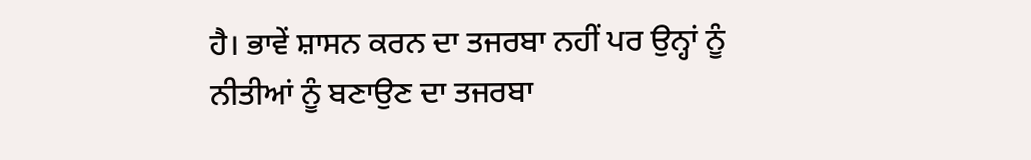ਹੈ। ਭਾਵੇਂ ਸ਼ਾਸਨ ਕਰਨ ਦਾ ਤਜਰਬਾ ਨਹੀਂ ਪਰ ਉਨ੍ਹਾਂ ਨੂੰ ਨੀਤੀਆਂ ਨੂੰ ਬਣਾਉਣ ਦਾ ਤਜਰਬਾ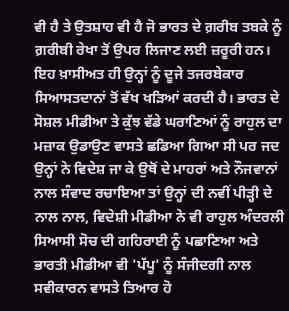ਵੀ ਹੈ ਤੇ ਉਤਸ਼ਾਹ ਵੀ ਹੈ ਜੋ ਭਾਰਤ ਦੇ ਗ਼ਰੀਬ ਤਬਕੇ ਨੂੰ ਗ਼ਰੀਬੀ ਰੇਖਾ ਤੋਂ ਉਪਰ ਲਿਜਾਣ ਲਈ ਜ਼ਰੂਰੀ ਹਨ। ਇਹ ਖ਼ਾਸੀਅਤ ਹੀ ਉਨ੍ਹਾਂ ਨੂੰ ਦੂਜੇ ਤਜਰਬੇਕਾਰ ਸਿਆਸਤਦਾਨਾਂ ਤੋਂ ਵੱਖ ਖੜਿਆਂ ਕਰਦੀ ਹੈ। ਭਾਰਤ ਦੇ ਸੋਸ਼ਲ ਮੀਡੀਆ ਤੇ ਕੁੱਝ ਵੱਡੇ ਘਰਾਣਿਆਂ ਨੂੰ ਰਾਹੁਲ ਦਾ ਮਜ਼ਾਕ ਉਡਾਉਣ ਵਾਸਤੇ ਛਡਿਆ ਗਿਆ ਸੀ ਪਰ ਜਦ ਉਨ੍ਹਾਂ ਨੇ ਵਿਦੇਸ਼ ਜਾ ਕੇ ਉਥੋਂ ਦੇ ਮਾਹਰਾਂ ਅਤੇ ਨੌਜਵਾਨਾਂ ਨਾਲ ਸੰਵਾਦ ਰਚਾਇਆ ਤਾਂ ਉਨ੍ਹਾਂ ਦੀ ਨਵੀਂ ਪੀੜ੍ਹੀ ਦੇ ਨਾਲ ਨਾਲ, ਵਿਦੇਸ਼ੀ ਮੀਡੀਆ ਨੇ ਵੀ ਰਾਹੁਲ ਅੰਦਰਲੀ ਸਿਆਸੀ ਸੋਚ ਦੀ ਗਹਿਰਾਈ ਨੂੰ ਪਛਾਣਿਆ ਅਤੇ ਭਾਰਤੀ ਮੀਡੀਆ ਵੀ 'ਪੱਪੂ' ਨੂੰ ਸੰਜੀਦਗੀ ਨਾਲ ਸਵੀਕਾਰਨ ਵਾਸਤੇ ਤਿਆਰ ਹੋ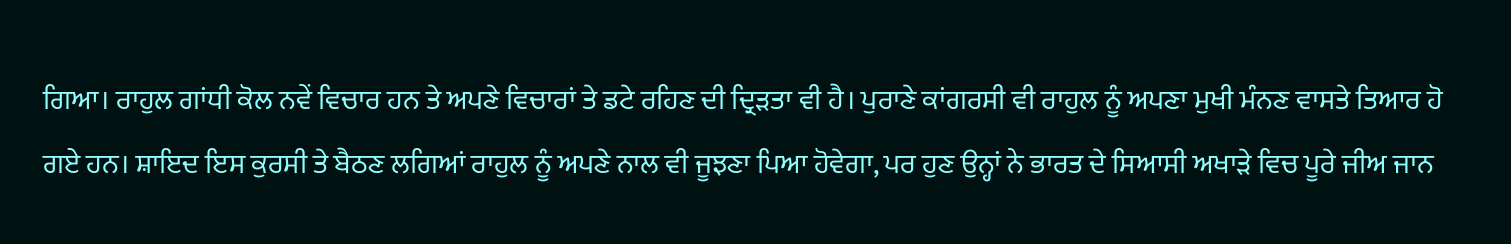ਗਿਆ। ਰਾਹੁਲ ਗਾਂਧੀ ਕੋਲ ਨਵੇਂ ਵਿਚਾਰ ਹਨ ਤੇ ਅਪਣੇ ਵਿਚਾਰਾਂ ਤੇ ਡਟੇ ਰਹਿਣ ਦੀ ਦ੍ਰਿੜਤਾ ਵੀ ਹੈ। ਪੁਰਾਣੇ ਕਾਂਗਰਸੀ ਵੀ ਰਾਹੁਲ ਨੂੰ ਅਪਣਾ ਮੁਖੀ ਮੰਨਣ ਵਾਸਤੇ ਤਿਆਰ ਹੋ ਗਏ ਹਨ। ਸ਼ਾਇਦ ਇਸ ਕੁਰਸੀ ਤੇ ਬੈਠਣ ਲਗਿਆਂ ਰਾਹੁਲ ਨੂੰ ਅਪਣੇ ਨਾਲ ਵੀ ਜੂਝਣਾ ਪਿਆ ਹੋਵੇਗਾ, ਪਰ ਹੁਣ ਉਨ੍ਹਾਂ ਨੇ ਭਾਰਤ ਦੇ ਸਿਆਸੀ ਅਖਾੜੇ ਵਿਚ ਪੂਰੇ ਜੀਅ ਜਾਨ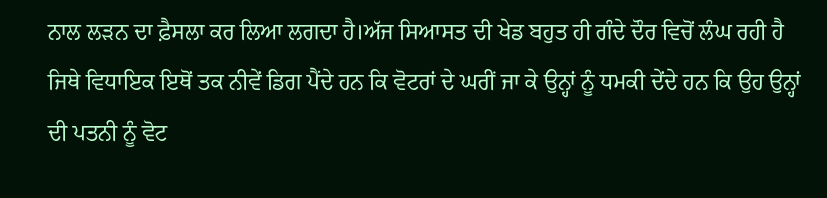ਨਾਲ ਲੜਨ ਦਾ ਫ਼ੈਸਲਾ ਕਰ ਲਿਆ ਲਗਦਾ ਹੈ।ਅੱਜ ਸਿਆਸਤ ਦੀ ਖੇਡ ਬਹੁਤ ਹੀ ਗੰਦੇ ਦੌਰ ਵਿਚੋਂ ਲੰਘ ਰਹੀ ਹੈ ਜਿਥੇ ਵਿਧਾਇਕ ਇਥੋਂ ਤਕ ਨੀਵੇਂ ਡਿਗ ਪੈਂਦੇ ਹਨ ਕਿ ਵੋਟਰਾਂ ਦੇ ਘਰੀਂ ਜਾ ਕੇ ਉਨ੍ਹਾਂ ਨੂੰ ਧਮਕੀ ਦੇਂਦੇ ਹਨ ਕਿ ਉਹ ਉਨ੍ਹਾਂ ਦੀ ਪਤਨੀ ਨੂੰ ਵੋਟ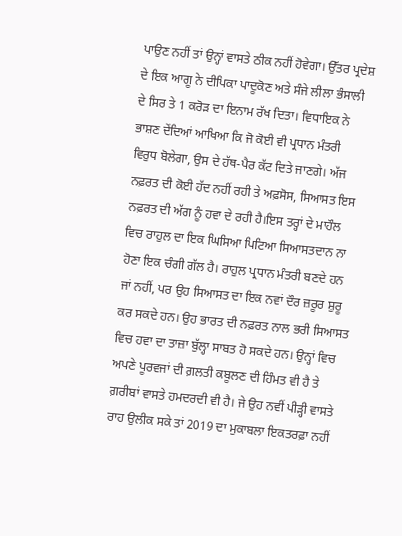ਪਾਉਣ ਨਹੀਂ ਤਾਂ ਉਨ੍ਹਾਂ ਵਾਸਤੇ ਠੀਕ ਨਹੀਂ ਹੋਵੇਗਾ। ਉੱਤਰ ਪ੍ਰਦੇਸ਼ ਦੇ ਇਕ ਆਗੂ ਨੇ ਦੀਪਿਕਾ ਪਾਦੂਕੋਣ ਅਤੇ ਸੰਜੇ ਲੀਲਾ ਭੰਸਾਲੀ ਦੇ ਸਿਰ ਤੇ 1 ਕਰੋੜ ਦਾ ਇਨਾਮ ਰੱਖ ਦਿਤਾ। ਵਿਧਾਇਕ ਨੇ ਭਾਸ਼ਣ ਦੇਂਦਿਆਂ ਆਖਿਆ ਕਿ ਜੋ ਕੋਈ ਵੀ ਪ੍ਰਧਾਨ ਮੰਤਰੀ ਵਿਰੁਧ ਬੋਲੇਗਾ, ਉਸ ਦੇ ਹੱਥ-ਪੈਰ ਕੱਟ ਦਿਤੇ ਜਾਣਗੇ। ਅੱਜ ਨਫ਼ਰਤ ਦੀ ਕੋਈ ਹੱਦ ਨਹੀਂ ਰਹੀ ਤੇ ਅਫ਼ਸੋਸ, ਸਿਆਸਤ ਇਸ ਨਫ਼ਰਤ ਦੀ ਅੱਗ ਨੂੰ ਹਵਾ ਦੇ ਰਹੀ ਹੈ।ਇਸ ਤਰ੍ਹਾਂ ਦੇ ਮਾਹੌਲ ਵਿਚ ਰਾਹੁਲ ਦਾ ਇਕ ਘਿਸਿਆ ਪਿਟਿਆ ਸਿਆਸਤਦਾਨ ਨਾ ਹੋਣਾ ਇਕ ਚੰਗੀ ਗੱਲ ਹੈ। ਰਾਹੁਲ ਪ੍ਰਧਾਨ ਮੰਤਰੀ ਬਣਦੇ ਹਨ ਜਾਂ ਨਹੀਂ, ਪਰ ਉਹ ਸਿਆਸਤ ਦਾ ਇਕ ਨਵਾਂ ਦੌਰ ਜ਼ਰੂਰ ਸ਼ੁਰੂ ਕਰ ਸਕਦੇ ਹਨ। ਉਹ ਭਾਰਤ ਦੀ ਨਫ਼ਰਤ ਨਾਲ ਭਰੀ ਸਿਆਸਤ ਵਿਚ ਹਵਾ ਦਾ ਤਾਜ਼ਾ ਬੁੱਲ੍ਹਾ ਸਾਬਤ ਹੋ ਸਕਦੇ ਹਨ। ਉਨ੍ਹਾਂ ਵਿਚ ਅਪਣੇ ਪੂਰਵਜਾਂ ਦੀ ਗ਼ਲਤੀ ਕਬੂਲਣ ਦੀ ਹਿੰਮਤ ਵੀ ਹੈ ਤੇ ਗ਼ਰੀਬਾਂ ਵਾਸਤੇ ਹਮਦਰਦੀ ਵੀ ਹੈ। ਜੇ ਉਹ ਨਵੀਂ ਪੀੜ੍ਹੀ ਵਾਸਤੇ ਰਾਹ ਉਲੀਕ ਸਕੇ ਤਾਂ 2019 ਦਾ ਮੁਕਾਬਲਾ ਇਕਤਰਫ਼ਾ ਨਹੀਂ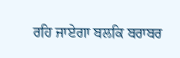ਰਹਿ ਜਾਏਗਾ ਬਲਕਿ ਬਰਾਬਰ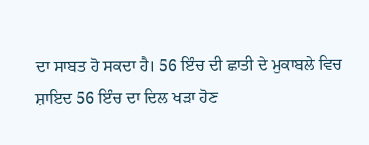ਦਾ ਸਾਬਤ ਹੋ ਸਕਦਾ ਹੈ। 56 ਇੰਚ ਦੀ ਛਾਤੀ ਦੇ ਮੁਕਾਬਲੇ ਵਿਚ ਸ਼ਾਇਦ 56 ਇੰਚ ਦਾ ਦਿਲ ਖੜਾ ਹੋਣ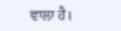ਵਾਲਾ ਹੈ।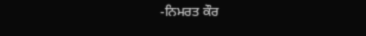-ਨਿਮਰਤ ਕੌਰ